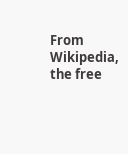From Wikipedia, the free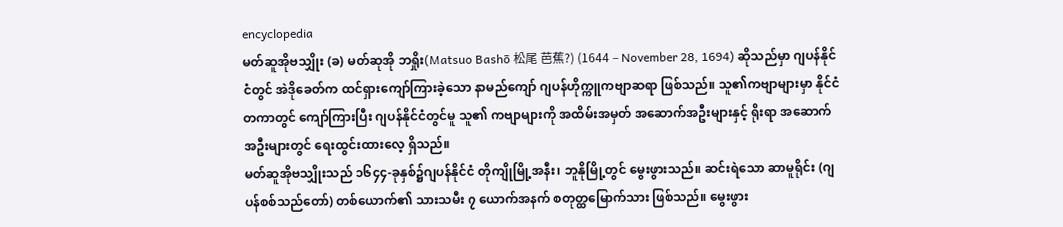encyclopedia
မတ်ဆူအိုဗသျှိုး (ခ) မတ်ဆုအို ဘရှိုး(Matsuo Bashō 松尾 芭蕉?) (1644 – November 28, 1694) ဆိုသည်မှာ ဂျပန်နိုင်ငံတွင် အဲဒိုခေတ်က ထင်ရှားကျော်ကြားခဲ့သော နာမည်ကျော် ဂျပန်ဟိုက္ကူကဗျာဆရာ ဖြစ်သည်။ သူ၏ကဗျာများမှာ နိုင်ငံတကာတွင် ကျော်ကြားပြီး ဂျပန်နိုင်ငံတွင်မူ သူ၏ ကဗျာများကို အထိမ်းအမှတ် အဆောက်အဦးများနှင့် ရိုးရာ အဆောက်အဦးများတွင် ရေးထွင်းထားလေ့ ရှိသည်။
မတ်ဆူအိုဗသျှိုးသည် ၁၆၄၄-ခုနှစ်၌ဂျပန်နိုင်ငံ တိုကျိုမြို့အနီး၊ ဘူနိုမြို့တွင် မွေးဖွားသည်။ ဆင်းရဲသော ဆာမူရိုင်း (ဂျပန်စစ်သည်တော်) တစ်ယောက်၏ သားသမီး ၇ ယောက်အနက် စတုတ္ထမြောက်သား ဖြစ်သည်။ မွေးဖွား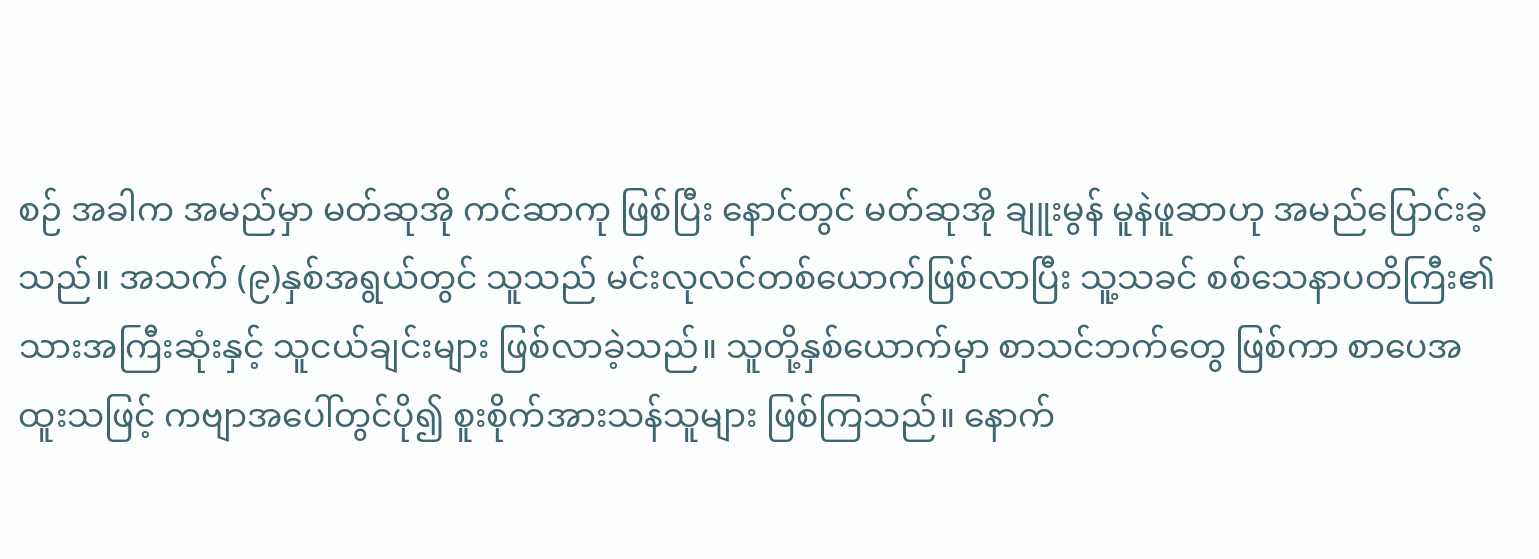စဉ် အခါက အမည်မှာ မတ်ဆုအို ကင်ဆာကု ဖြစ်ပြီး နောင်တွင် မတ်ဆုအို ချူးမွန် မူနဲဖူဆာဟု အမည်ပြောင်းခဲ့သည်။ အသက် (၉)နှစ်အရွယ်တွင် သူသည် မင်းလုလင်တစ်ယောက်ဖြစ်လာပြီး သူ့သခင် စစ်သေနာပတိကြီး၏ သားအကြီးဆုံးနှင့် သူငယ်ချင်းများ ဖြစ်လာခဲ့သည်။ သူတို့နှစ်ယောက်မှာ စာသင်ဘက်တွေ ဖြစ်ကာ စာပေအထူးသဖြင့် ကဗျာအပေါ်တွင်ပို၍ စူးစိုက်အားသန်သူများ ဖြစ်ကြသည်။ နောက်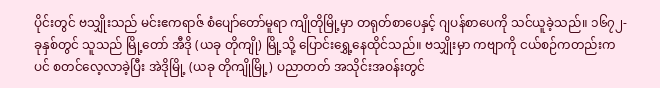ပိုင်းတွင် ဗသျှိုးသည် မင်းဧကရာဇ် စံပျော်တော်မူရာ ကျိုတိုမြို့မှာ တရုတ်စာပေနှင့် ဂျပန်စာပေကို သင်ယူခဲ့သည်။ ၁၆၇၂-ခုနှစ်တွင် သူသည် မြို့တော် အီဒို (ယခု တိုကျို) မြို့သို့ ပြောင်းရွှေ့နေထိုင်သည်။ ဗသျှိုးမှာ ကဗျာကို ငယ်စဉ်ကတည်းကပင် စတင်လေ့လာခဲ့ပြီး အဲဒိုမြို့ (ယခု တိုကျိုမြို့) ပညာတတ် အသိုင်းအဝန်းတွင်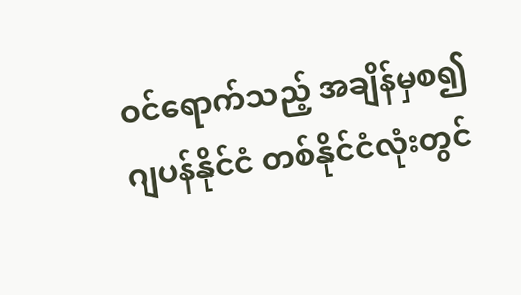ဝင်ရောက်သည့် အချိန်မှစ၍ ဂျပန်နိုင်ငံ တစ်နိုင်ငံလုံးတွင်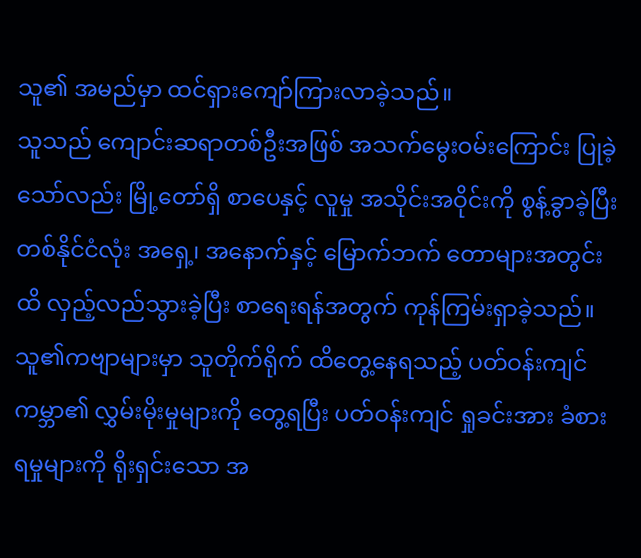သူ၏ အမည်မှာ ထင်ရှားကျော်ကြားလာခဲ့သည်။
သူသည် ကျောင်းဆရာတစ်ဦးအဖြစ် အသက်မွေးဝမ်းကြောင်း ပြုခဲ့သော်လည်း မြို့တော်ရှိ စာပေနှင့် လူမှု အသိုင်းအဝိုင်းကို စွန့်ခွာခဲ့ပြီး တစ်နိုင်ငံလုံး အရှေ့၊ အနောက်နှင့် မြောက်ဘက် တောများအတွင်းထိ လှည့်လည်သွားခဲ့ပြီး စာရေးရန်အတွက် ကုန်ကြမ်းရှာခဲ့သည်။ သူ၏ကဗျာများမှာ သူတိုက်ရိုက် ထိတွေ့နေရသည့် ပတ်ဝန်းကျင် ကမ္ဘာ၏ လွှမ်းမိုးမှုများကို တွေ့ရပြီး ပတ်ဝန်းကျင် ရှုခင်းအား ခံစားရမှုများကို ရိုးရှင်းသော အ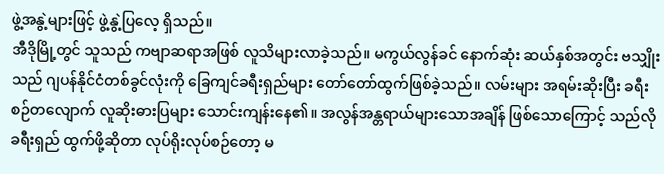ဖွဲ့အနွဲ့များဖြင့် ဖွဲ့နွဲ့ပြလေ့ ရှိသည်။
အီဒိုမြို့တွင် သူသည် ကဗျာဆရာအဖြစ် လူသိများလာခဲ့သည်။ မကွယ်လွန်ခင် နောက်ဆုံး ဆယ်နှစ်အတွင်း ဗသျှိုးသည် ဂျပန်နိုင်ငံတစ်ခွင်လုံးကို ခြေကျင်ခရီးရှည်များ တော်တော်ထွက်ဖြစ်ခဲ့သည်။ လမ်းများ အရမ်းဆိုးပြီး ခရီးစဉ်တလျောက် လူဆိုးဓားပြများ သောင်းကျန်းနေ၏။ အလွန်အန္တရာယ်များသောအချိန် ဖြစ်သောကြောင့် သည်လို ခရီးရှည် ထွက်ဖို့ဆိုတာ လုပ်ရိုးလုပ်စဉ်တော့ မ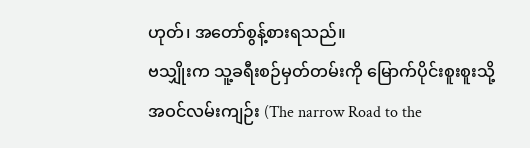ဟုတ်၊ အတော်စွန့်စားရသည်။
ဗသျှိုးက သူ့ခရီးစဉ်မှတ်တမ်းကို မြောက်ပိုင်းစူးစူးသို့ အဝင်လမ်းကျဉ်း (The narrow Road to the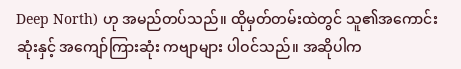Deep North) ဟု အမည်တပ်သည်။ ထိုမှတ်တမ်းထဲတွင် သူ၏အကောင်းဆုံးနှင့် အကျော်ကြားဆုံး ကဗျာများ ပါဝင်သည်။ အဆိုပါက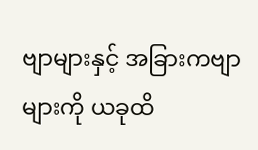ဗျာများနှင့် အခြားကဗျာများကို ယခုထိ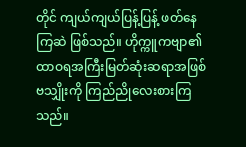တိုင် ကျယ်ကျယ်ပြန့်ပြန့် ဖတ်နေကြဆဲ ဖြစ်သည်။ ဟိုက္ကူကဗျာ၏ ထာဝရအကြီးမြတ်ဆုံးဆရာအဖြစ် ဗသျှိုးကို ကြည်ညိုလေးစားကြသည်။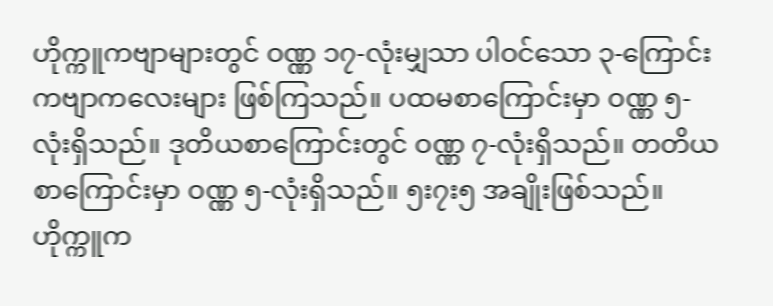ဟိုက္ကူကဗျာများတွင် ဝဏ္ဏ ၁၇-လုံးမျှသာ ပါဝင်သော ၃-ကြောင်းကဗျာကလေးများ ဖြစ်ကြသည်။ ပထမစာကြောင်းမှာ ဝဏ္ဏ ၅-လုံးရှိသည်။ ဒုတိယစာကြောင်းတွင် ဝဏ္ဏ ၇-လုံးရှိသည်။ တတိယစာကြောင်းမှာ ဝဏ္ဏ ၅-လုံးရှိသည်။ ၅း၇း၅ အချိုးဖြစ်သည်။
ဟိုက္ကူက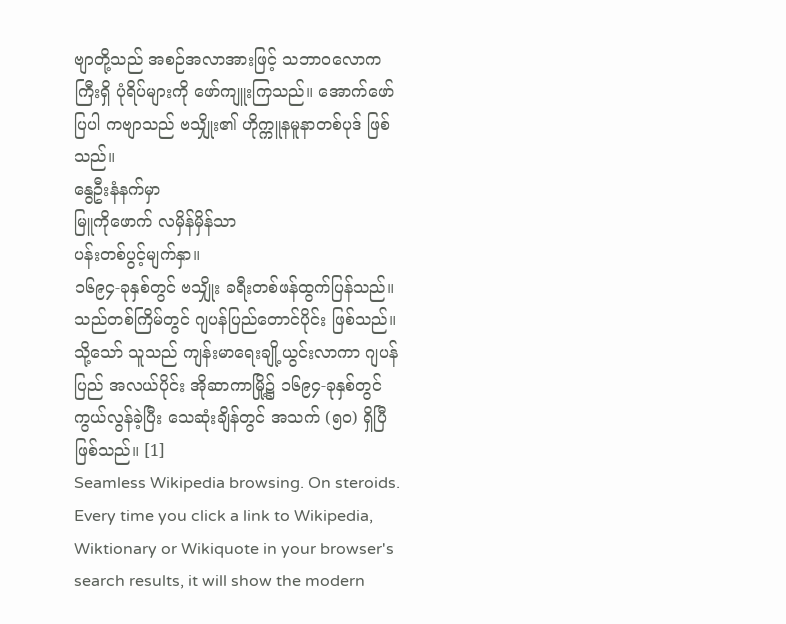ဗျာတို့သည် အစဉ်အလာအားဖြင့် သဘာဝလောကကြီးရှိ ပုံရိပ်များကို ဖော်ကျူးကြသည်။ အောက်ဖော်ပြပါ ကဗျာသည် ဗသျှိုး၏ ဟိုက္ကူနမူနာတစ်ပုဒ် ဖြစ်သည်။
နွေဦးနံနက်မှာ
မြူကိုဖောက် လမှိန်မှိန်သာ
ပန်းတစ်ပွင့်မျက်နှာ။
၁၆၉၄-ခုနှစ်တွင် ဗသျှိုး ခရီးတစ်ဖန်ထွက်ပြန်သည်။ သည်တစ်ကြိမ်တွင် ဂျပန်ပြည်တောင်ပိုင်း ဖြစ်သည်။ သို့သော် သူသည် ကျန်းမာရေးချို့ယွင်းလာကာ ဂျပန်ပြည် အလယ်ပိုင်း အိုဆာကာမြို့၌ ၁၆၉၄-ခုနှစ်တွင် ကွယ်လွန်ခဲ့ပြီး သေဆုံးချိန်တွင် အသက် (၅၀) ရှိပြီဖြစ်သည်။ [1]
Seamless Wikipedia browsing. On steroids.
Every time you click a link to Wikipedia, Wiktionary or Wikiquote in your browser's search results, it will show the modern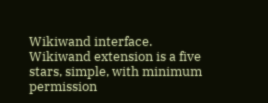Wikiwand interface.
Wikiwand extension is a five stars, simple, with minimum permission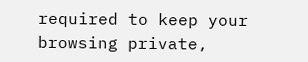required to keep your browsing private,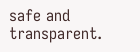safe and transparent.